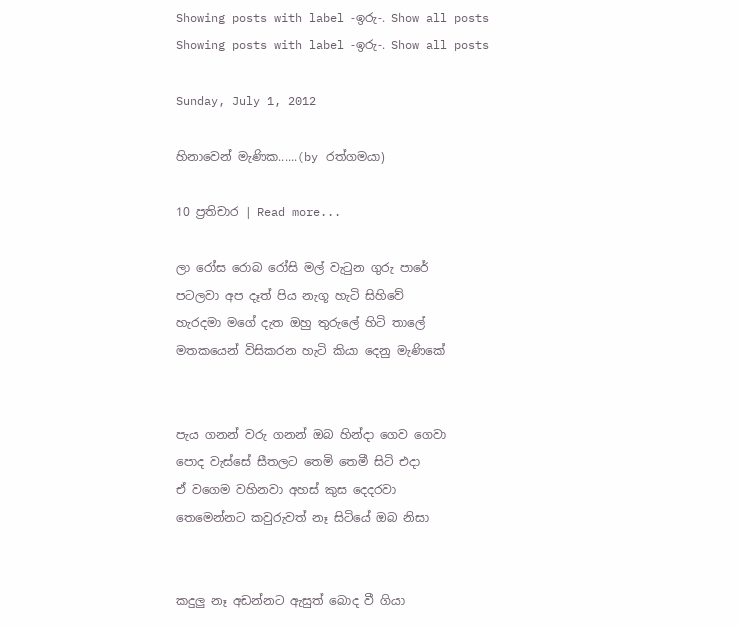Showing posts with label -ඉරු-. Show all posts
Showing posts with label -ඉරු-. Show all posts

Sunday, July 1, 2012

හිනාවෙන් මැණික......(by රත්ගමයා)

10 ප්‍රතිචාර | Read more...

ලා රෝස රොබ රෝසි මල් වැටුන ගුරු පාරේ
පටලවා අප දෑත් පිය නැගූ හැටි සිහිවේ
හැරදමා මගේ දැත ඔහු තුරුලේ හිටි තාලේ
මතකයෙන් විසිකරන හැටි කියා දෙනු මැණිකේ


පැය ගනන් වරු ගනන් ඔබ හින්දා ගෙව ගෙවා
පොද වැස්සේ සීතලට තෙමි තෙමී සිටි එදා
ඒ වගෙම වහිනවා අහස් කුස දෙදරවා
තෙමෙන්නට කවුරුවත් නෑ සිටියේ ඔබ නිසා


කදුලු නෑ අඩන්නට ඇසුත් බොද වී ගියා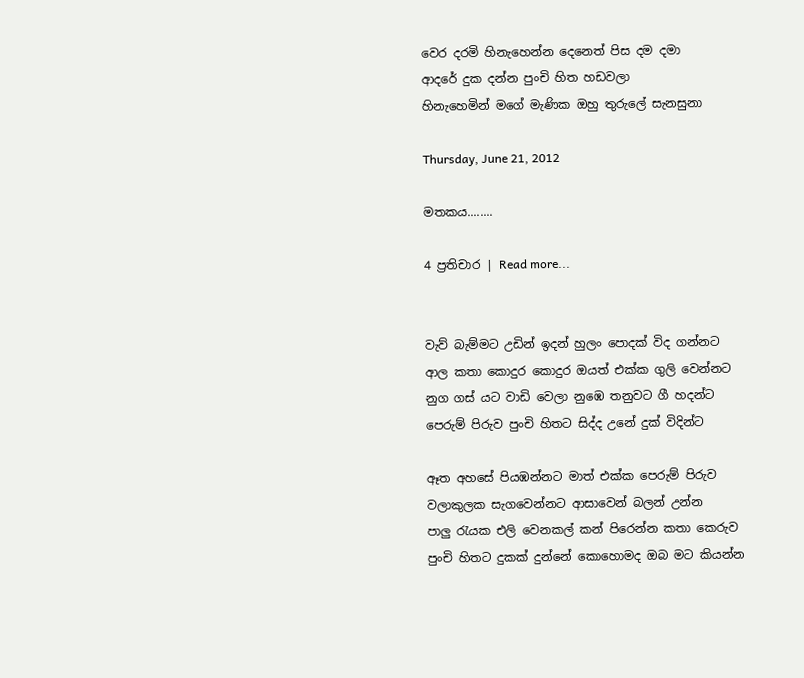වෙර දරමි හිනැහෙන්න දෙනෙත් පිස දම දමා
ආදරේ දුක දන්න පුංචි හිත හඩවලා
හිනැහෙමින් මගේ මැණික ඔහු තුරුලේ සැනසුනා

Thursday, June 21, 2012

මතකය........

4 ප්‍රතිචාර | Read more...


වැව් බැම්මට උඩින් ඉදන් හුලං පොදක් විද ගන්නට
ආල කතා කොදුර කොදුර ඔයත් එක්ක ගුලි වෙන්නට
නුග ගස් යට වාඩි වෙලා නුඹෙ තනුවට ගී හදන්ට
පෙරුම් පිරුව පුංචි හිතට සිද්ද උනේ දුක් විදින්ට

ඈත අහසේ පියඹන්නට මාත් එක්ක පෙරුම් පිරුව
වලාකුලක සැගවෙන්නට ආසාවෙන් බලන් උන්න
පාලු රැයක එලි වෙනකල් කන් පිරෙන්න කතා කෙරුව
පුංචි හිතට දුකක් දුන්නේ කොහොමද ඔබ මට කියන්න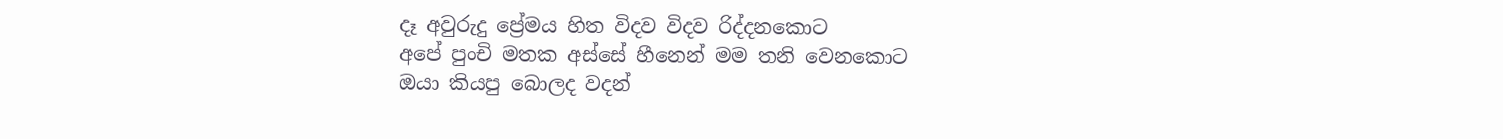දෑ අවුරුදු ප්‍රේමය හිත විදව විදව රිද්දනකොට
අපේ පුංචි මතක අස්සේ හීනෙන් මම තනි වෙනකොට
ඔයා කියපු බොලද වදන්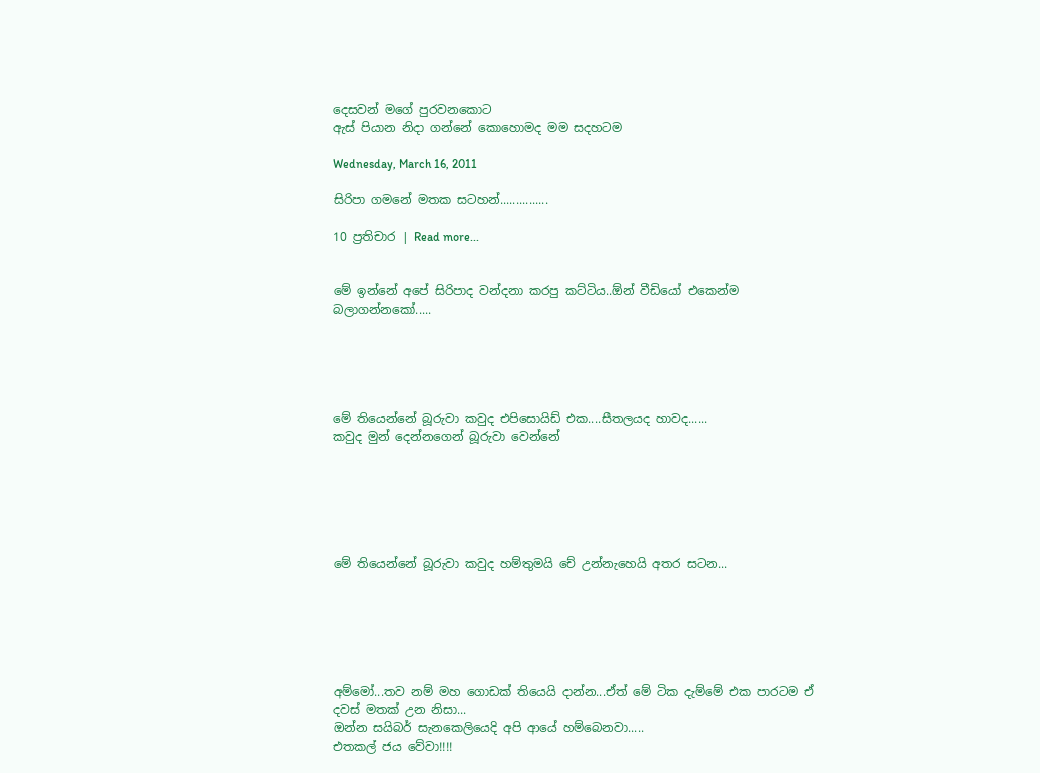දෙසවන් මගේ පුරවනකොට
ඇස් පියාන නිදා ගන්නේ කොහොමද මම සදහටම

Wednesday, March 16, 2011

සිරිපා ගමනේ මතක සටහන්...............

10 ප්‍රතිචාර | Read more...


මේ ඉන්නේ අපේ සිරිපාද වන්දනා කරපු කට්ටිය..ඕන් වීඩියෝ එකෙන්ම බලාගන්නකෝ.....





මේ තියෙන්නේ බූරුවා කවුද එපිසොයිඩ් එක....සීතලයද හාවද......
කවුද මුන් දෙන්නගෙන් බූරුවා වෙන්නේ






මේ තියෙන්නේ බූරුවා කවුද හම්තුමයි චේ උන්නැහෙයි අතර සටන...






අම්මෝ...තව නම් මහ ගොඩක් තියෙයි දාන්න...ඒත් මේ ටික දැම්මේ එක පාරටම ඒ දවස් මතක් උන නිසා...
ඔන්න සයිබර් සැනකෙලියෙදි අපි ආයේ හම්බෙනවා.....
එතකල් ජය වේවා!!!!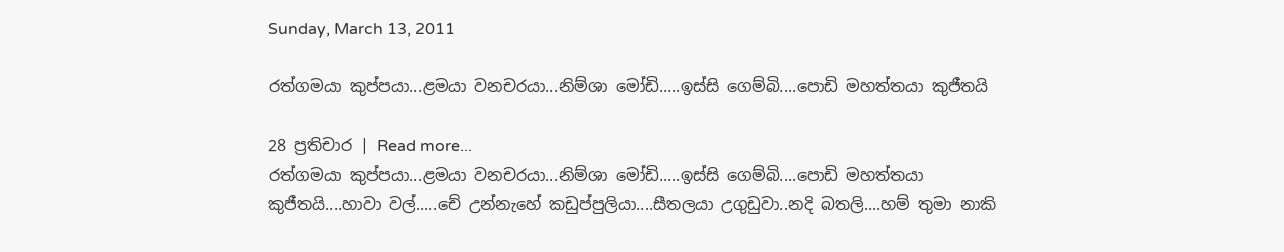Sunday, March 13, 2011

රත්ගමයා කුප්පයා...ළමයා වනචරයා...නිම්ශා මෝඩි.....ඉස්සි ගෙම්බි....පොඩි මහත්තයා කුජීතයි

28 ප්‍රතිචාර | Read more...
රත්ගමයා කුප්පයා...ළමයා වනචරයා...නිම්ශා මෝඩි.....ඉස්සි ගෙම්බි....පොඩි මහත්තයා කුජීතයි....හාවා වල්.....චේ උන්නැහේ කඩුප්පුලියා....සීතලයා උගුඩුවා..නදි බතලි....හම් තුමා නාකි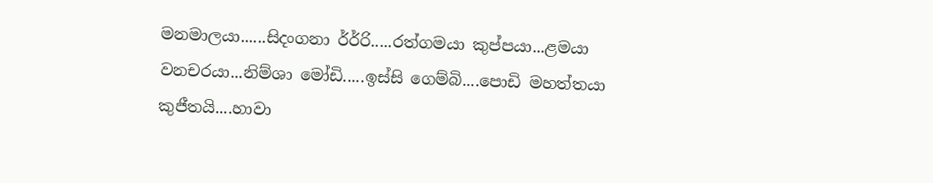මනමාලයා......සිදංගනා ර්ර්‍රි.....රත්ගමයා කුප්පයා...ළමයා වනචරයා...නිම්ශා මෝඩි.....ඉස්සි ගෙම්බි....පොඩි මහත්තයා කුජීතයි....හාවා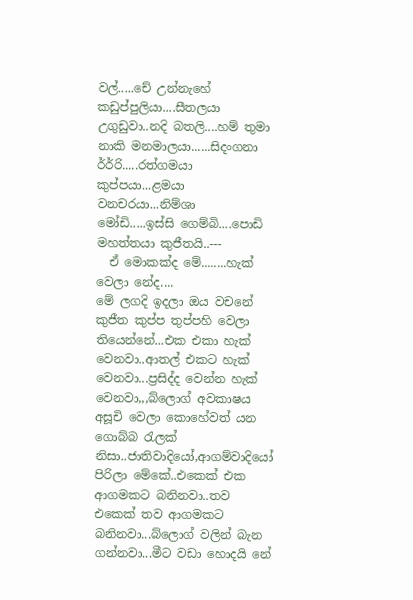වල්.....චේ උන්නැහේ කඩුප්පුලියා....සීතලයා උගුඩුවා..නදි බතලි....හම් තුමා නාකි මනමාලයා......සිදංගනා ර්ර්‍රි.....රත්ගමයා කුප්පයා...ළමයා වනචරයා...නිම්ශා මෝඩි.....ඉස්සි ගෙම්බි....පොඩි මහත්තයා කුජීතයි..---
  ඒ මොකක්ද මේ........හැක් වෙලා නේද....
මේ ලගදි ඉදලා ඔය වචනේ කුජීත කුප්ප තුප්පහි වෙලා තියෙන්නේ...එක එකා හැක් වෙනවා..ආතල් එකට හැක් වෙනවා...ප්‍රසිද්ද වෙන්න හැක් වෙනවා,,,බ්ලොග් අවකාෂය අසූචි වෙලා කොහේවත් යන ගොබ්බ රැලක් නිසා..ජාතිවාදියෝ,ආගම්වාදියෝ පිරිලා මේකේ..එකෙක් එක ආගමකට බනිනවා..තව එකෙක් තව ආගමකට බනිනවා...බ්ලොග් වලින් බැන ගන්නවා...මීට වඩා හොදයි නේ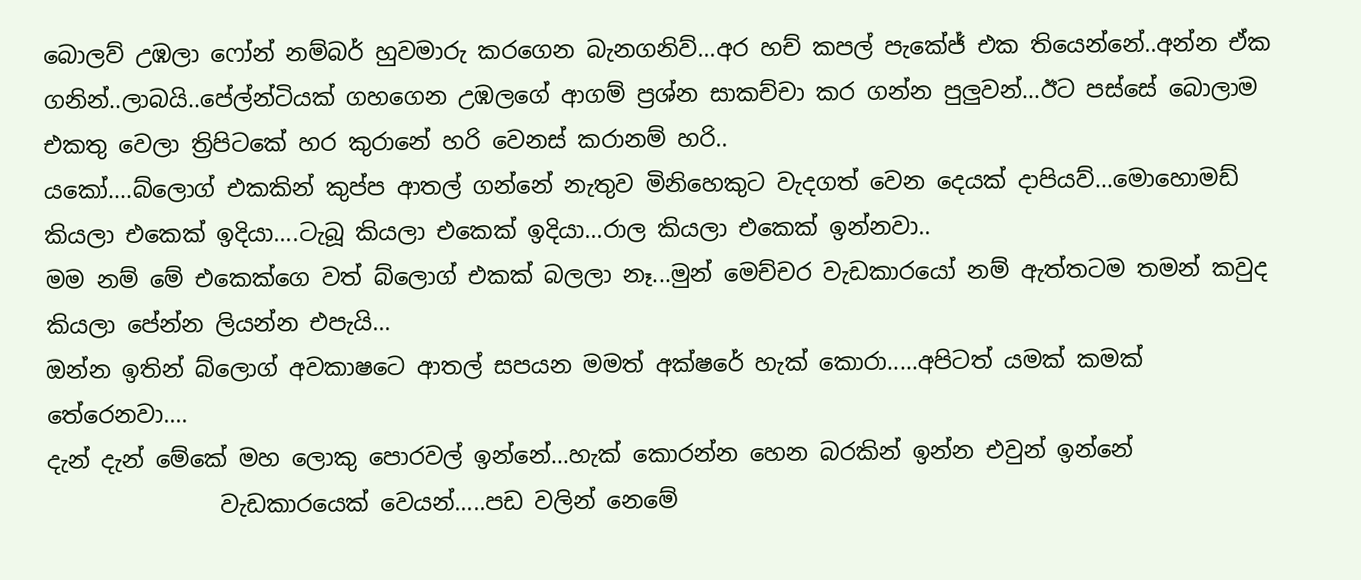බොලව් උඹලා ෆෝන් නම්බර් හුවමාරු කරගෙන බැනගනිව්...අර හච් කපල් පැකේජ් එක තියෙන්නේ..අන්න ඒක ගනින්..ලාබයි..පේල්න්ටියක් ගහගෙන උඹලගේ ආගම් ප්‍රශ්න සාකච්චා කර ගන්න පුලුවන්...ඊට පස්සේ බොලාම එකතු වෙලා ත්‍රිපිටකේ හර කුරානේ හරි වෙනස් කරානම් හරි..
යකෝ....බ්ලොග් එකකින් කුප්ප ආතල් ගන්නේ නැතුව මිනිහෙකුට වැදගත් වෙන දෙයක් දාපියව්...මොහොමඩ් කියලා එකෙක් ඉදියා....ටැබූ කියලා එකෙක් ඉදියා...රාල කියලා එකෙක් ඉන්නවා..
මම නම් මේ එකෙක්ගෙ වත් බ්ලොග් එකක් බලලා නෑ...මුන් මෙච්චර වැඩකාරයෝ නම් ඇත්තටම තමන් කවුද කියලා පේන්න ලියන්න එපැයි...
ඔන්න ඉතින් බ්ලොග් අවකාෂටෙ ආතල් සපයන මමත් අක්ෂරේ හැක් කොරා.....අපිටත් යමක් කමක් තේරෙනවා....
දැන් දැන් මේකේ මහ ලොකු පොරවල් ඉන්නේ...හැක් කොරන්න හෙන බරකින් ඉන්න එවුන් ඉන්නේ
               වැඩකාරයෙක් වෙයන්.....පඩ වලින් නෙමේ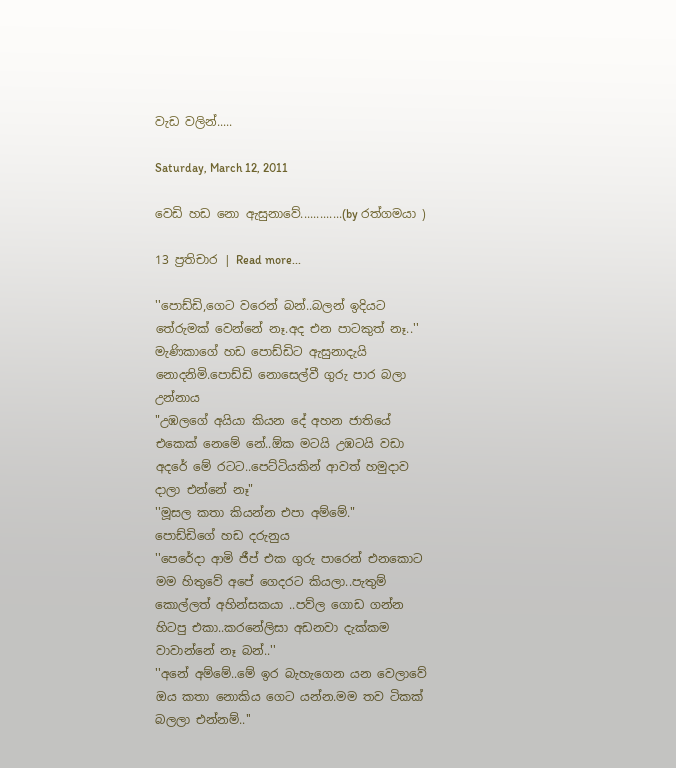වැඩ වලින්.....

Saturday, March 12, 2011

වෙඩි හඩ නො ඇසුනාවේ.............(by රත්ගමයා )

13 ප්‍රතිචාර | Read more...

''පොඩ්ඩි,ගෙට වරෙන් බන්..බලන් ඉදියට තේරුමක් වෙන්නේ නෑ.අද එන පාටකුත් නෑ..''
මැණිකාගේ හඩ පොඩ්ඩිට ඇසුනාදැයි නොදනිමි.පොඩ්ඩි නොසෙල්වී ගුරු පාර බලා උන්නාය
"උඹලගේ අයියා කියන දේ අහන ජාතියේ එකෙක් නෙමේ නේ..ඕක මටයි උඹටයි වඩා අදරේ මේ රටට..පෙට්ටියකින් ආවත් හමුදාව දාලා එන්නේ නෑ"
''මූසල කතා කියන්න එපා අම්මේ."
පොඩ්ඩිගේ හඩ දරුනුය
''පෙරේදා ආමි ජීප් එක ගුරු පාරෙන් එනකොට මම හිතුවේ අපේ ගෙදරට කියලා..පැතුම් කොල්ලත් අහින්සකයා ..පව්ල ගොඩ ගන්න හිටපු එකා..කරනේලිසා අඩනවා දැක්කම වාවාන්නේ නෑ බන්..''
''අනේ අම්මේ..මේ ඉර බැහැගෙන යන වෙලාවේ ඔය කතා නොකිය ගෙට යන්න.මම තව ටිකක් බලලා එන්නම්..''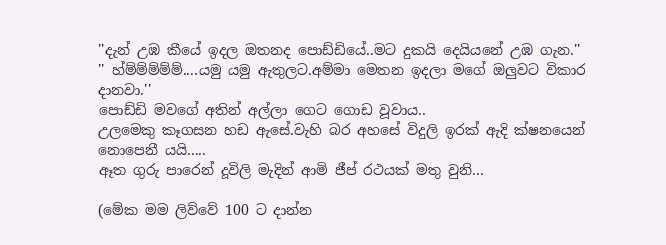''දැන් උඹ කීයේ ඉදල ඔතනද පොඩ්ඩියේ..මට දුකයි දෙයියනේ උඹ ගැන.''
'' හ්ම්ම්ම්ම්ම්....යමු යමු ඇතුලට.අම්මා මෙතන ඉදලා මගේ ඔලුවට විකාර දානවා.''
පොඩ්ඩි මවගේ අතින් අල්ලා ගෙට ගොඩ වූවාය..
උලමෙකු කෑගසන හඩ ඇසේ.වැහි බර අහසේ විදුලි ඉරක් ඇදි ක්ෂනයෙන් නොපෙනී යයි.....
ඈත ගුරු පාරෙන් දූවිලි මැදින් ආමි ජීප් රථයක් මතු වුනි...

(මේක මම ලිව්වේ 100 ට දාන්න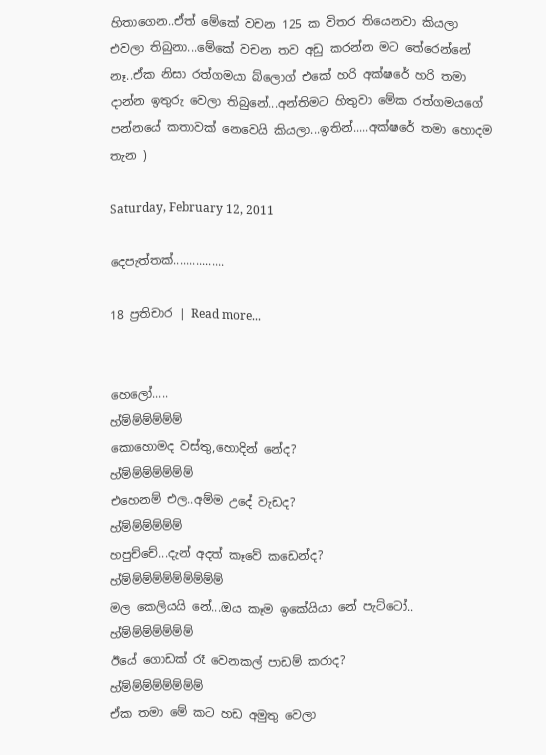හිතාගෙන..ඒත් මේකේ වචන 125 ක විතර තියෙනවා කියලා එවලා තිබුනා...මේකේ වචන තව අඩු කරන්න මට තේරෙන්නේ නෑ..ඒක නිසා රත්ගමයා බ්ලොග් එකේ හරි අක්ෂරේ හරි තමා දාන්න ඉතුරු වෙලා තිබුනේ...අන්තිමට හිතුවා මේක රත්ගමයගේ පන්නයේ කතාවක් නෙවෙයි කියලා...ඉතින්.....අක්ෂරේ තමා හොදම තැන )

Saturday, February 12, 2011

දෙපැත්තක්................

18 ප්‍රතිචාර | Read more...


හෙලෝ.....
හ්ම්ම්ම්ම්ම්ම්
කොහොමද වස්තු,හොදින් නේද?
හ්ම්ම්ම්ම්ම්ම්ම්
එහෙනම් එල..අම්ම උදේ වැඩද?
හ්ම්ම්ම්ම්ම්ම්
හපුච්චේ...දැන් අදත් කෑවේ කඩෙන්ද?
හ්ම්ම්ම්ම්ම්ම්ම්ම්ම්ම්
මල කෙලියයි නේ...ඔය කෑම ඉකේයියා නේ පැට්ටෝ..
හ්ම්ම්ම්ම්ම්ම්ම්
ඊයේ ගොඩක් රෑ වෙනකල් පාඩම් කරාද?
හ්ම්ම්ම්ම්ම්ම්ම්ම්
ඒක තමා මේ කට හඩ අමුතු වෙලා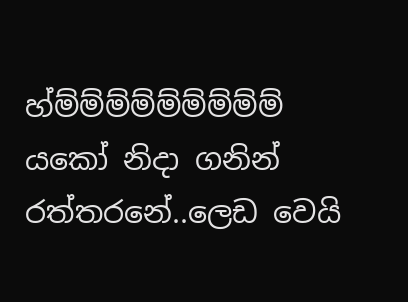හ්ම්ම්ම්ම්ම්ම්ම්ම්ම්
යකෝ නිදා ගනින් රත්තරනේ..ලෙඩ වෙයි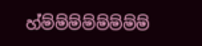හ්ම්ම්ම්ම්ම්ම්ම්ම්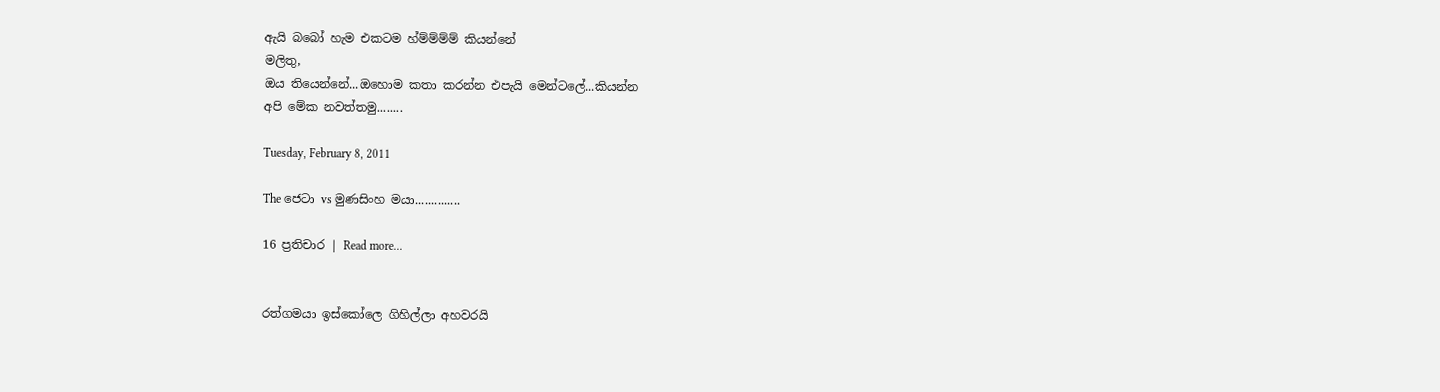ඇයි බබෝ හැම එකටම හ්ම්ම්ම්ම් කියන්නේ
මලිතු,
ඔය තියෙන්නේ...ඔහොම කතා කරන්න එපැයි මෙන්ටලේ...කියන්න
අපි මේක නවත්තමු........

Tuesday, February 8, 2011

The ජෙටා vs මුණසිංහ මයා..............

16 ප්‍රතිචාර | Read more...


රත්ගමයා ඉස්කෝලෙ ගිහිල්ලා අහවරයි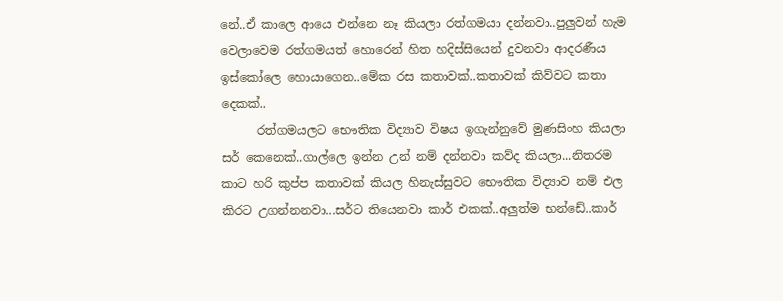නේ..ඒ කාලෙ ආයෙ එන්නෙ නෑ කියලා රත්ගමයා දන්නවා..පුලුවන් හැම වෙලාවෙම රත්ගමයත් හොරෙන් හිත හදිස්සියෙන් දුවනවා ආදරණීය ඉස්කෝලෙ හොයාගෙන..මේක රස කතාවක්..කතාවක් කිව්වට කතා දෙකක්..
      රත්ගමයලට භෞතික විද්‍යාව විෂය ඉගැන්නුවේ මුණසිංහ කියලා සර් කෙනෙක්..ගාල්ලෙ ඉන්න උන් නම් දන්නවා කව්ද කියලා...නිතරම කාට හරි කුප්ප කතාවක් කියල හිනැස්සුවට භෞතික විද්‍යාව නම් එල කිරට උගන්නනවා...සර්ට තියෙනවා කාර් එකක්..අලුත්ම භන්ඩේ..කාර්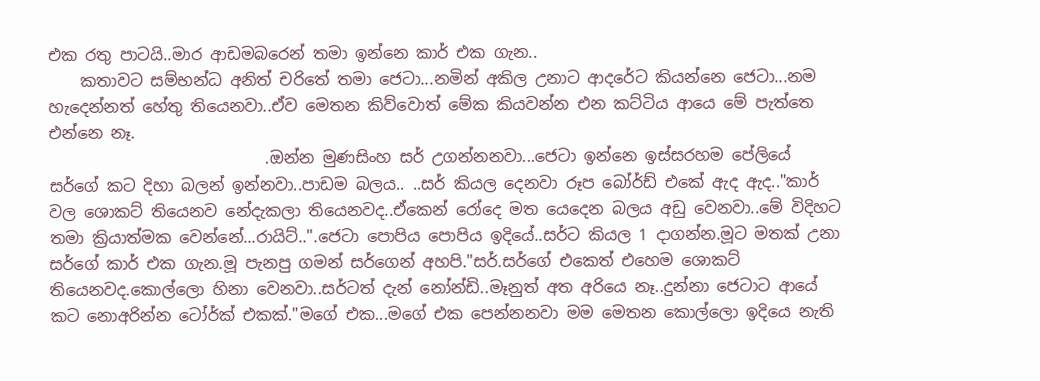එක රතු පාටයි..මාර ආඩමබරෙන් තමා ඉන්නෙ කාර් එක ගැන..
    කතාවට සම්භන්ධ අනිත් චරිතේ තමා ජෙටා...නමින් අකිල උනාට ආදරේට කියන්නෙ ජෙටා...නම හැදෙන්නත් හේතු තියෙනවා..ඒව මෙතන කිව්වොත් මේක කියවන්න එන කට්ටිය ආයෙ මේ පැත්තෙ එන්නෙ නෑ.
                           .ඔන්න මුණසිංහ සර් උගන්නනවා...ජෙටා ඉන්නෙ ඉස්සරහම පේලියේ සර්ගේ කට දිහා බලන් ඉන්නවා..පාඩම බලය.. ..සර් කියල දෙනවා රූප බෝර්ඩ් එකේ ඇද ඇද.."කාර් වල ශොකට් තියෙනව නේදැකලා තියෙනවද..ඒකෙන් රෝදෙ මත යෙදෙන බලය අඩු වෙනවා..මේ විදිහට තමා ක්‍රියාත්මක වෙන්නේ...රායිට්..".ජෙටා පොපිය පොපිය ඉදියේ..සර්ට කියල 1 දාගන්න.මූට මතක් උනා සර්ගේ කාර් එක ගැන.මූ පැනපු ගමන් සර්ගෙන් අහපි."සර්.සර්ගේ එකෙත් එහෙම ශොකට් තියෙනවද.කොල්ලො හිනා වෙනවා..සර්ටත් දැන් නෝන්ඩි..මෑනුත් අත අරියෙ නෑ..දුන්නා ජෙටාට ආයේ කට නොඅරින්න ටෝර්ක් එකක්."මගේ එක...මගේ එක පෙන්නනවා මම මෙතන කොල්ලො ඉදියෙ නැති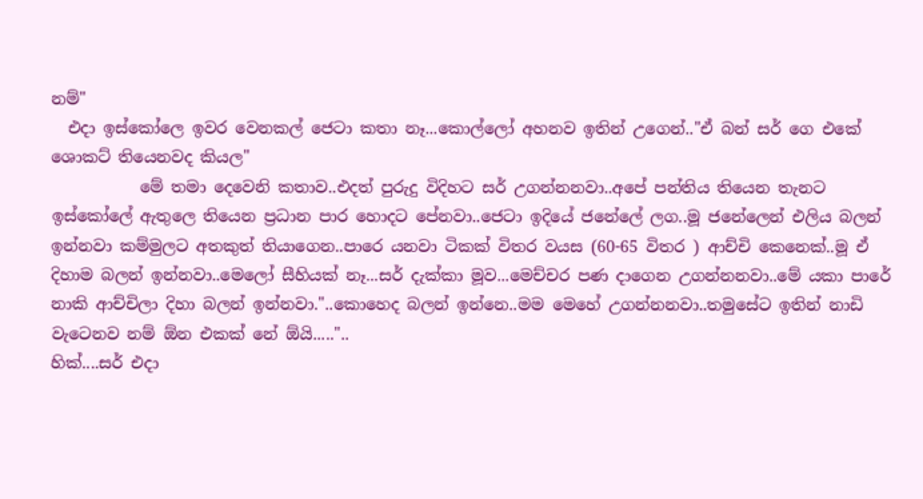නම්"
  එදා ඉස්කෝලෙ ඉවර වෙනකල් ජෙටා කතා නෑ...කොල්ලෝ අහනව ඉතින් උගෙන්.."ඒ බන් සර් ගෙ එකේ ශොකට් තියෙනවද කියල"
           මේ තමා දෙවෙනි කතාව..එදත් පුරුදු විදිහට සර් උගන්නනවා..අපේ පන්තිය තියෙන තැනට ඉස්කෝලේ ඇතුලෙ තියෙන ප්‍රධාන පාර හොදට පේනවා..ජෙටා ඉදියේ ජනේලේ ලග..මූ ජනේලෙන් එලිය බලන් ඉන්නවා කම්මුලට අතකුත් තියාගෙන..පාරෙ යනවා ටිකක් විතර වයස (60-65 විතර ) ආච්චි කෙනෙක්..මූ ඒ දිහාම බලන් ඉන්නවා..මෙලෝ සීහියක් නෑ...සර් දැක්කා මූව...මෙච්චර පණ දාගෙන උගන්නනවා..මේ යකා පාරේ නාකි ආච්චිලා දිහා බලන් ඉන්නවා."..කොහෙද බලන් ඉන්නෙ..මම මෙහේ උගන්නනවා..තමුසේට ඉතින් නාඩි වැටෙනව නම් ඕන එකක් නේ ඕයි....."..
හික්....සර් එදා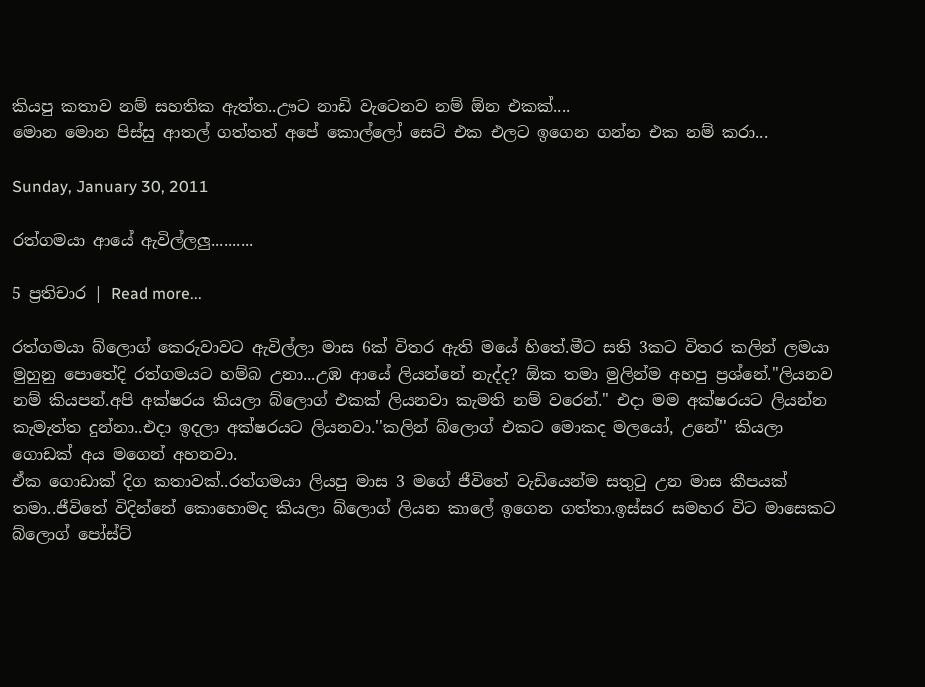කියපු කතාව නම් සහතික ඇත්ත..ඌට නාඩි වැටෙනව නම් ඕන එකක්....
මොන මොන පිස්සු ආතල් ගත්තත් අපේ කොල්ලෝ සෙට් එක එලට ඉගෙන ගන්න එක නම් කරා...

Sunday, January 30, 2011

රත්ගමයා ආයේ ඇවිල්ලලු..........

5 ප්‍රතිචාර | Read more...

රත්ගමයා බ්ලොග් කෙරුවාවට ඇවිල්ලා මාස 6ක් විතර ඇති මයේ හිතේ.මීට සති 3කට විතර කලින් ලමයා මුහුනු පොතේදි රත්ගමයට හම්බ උනා...උඹ ආයේ ලියන්නේ නැද්ද? ඕක තමා මුලින්ම අහපු ප්‍රශ්නේ."ලියනව නම් කියපන්.අපි අක්ෂරය කියලා බ්ලොග් එකක් ලියනවා කැමති නම් වරෙන්." එදා මම අක්ෂ‍රයට ලියන්න කැමැත්ත දුන්නා..එදා ඉදලා අක්ෂරයට ලියනවා.''කලින් බ්ලොග් එකට මොකද මලයෝ, උනේ'' කියලා ගොඩක් අය මගෙන් අහනවා.
ඒක ගොඩාක් දිග කතාවක්..රත්ගමයා ලියපු මාස 3 මගේ ජීවිතේ වැඩියෙන්ම සතුටු උන මාස කීපයක් තමා..ජීවිතේ විදින්නේ කොහොමද කියලා බ්ලොග් ලියන කාලේ ඉගෙන ගත්තා.ඉස්සර සමහර විට මාසෙකට බ්ලොග් පෝස්ට්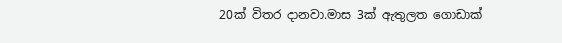20ක් විතර දානවා.මාස 3ක් ඇතුලත ගොඩාක්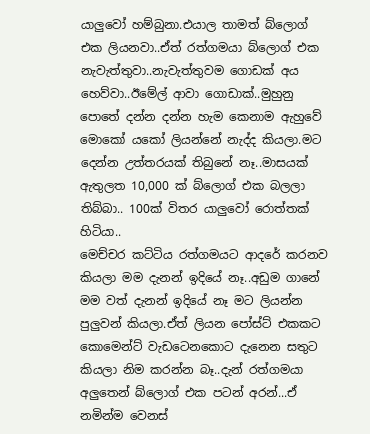යාලුවෝ හම්බුනා.එයාල තාමත් බ්ලොග් එක ලියනවා..ඒත් රත්ගමයා බ්ලොග් එක නැවැත්තුවා..නැවැත්තුවම ගොඩක් අය හෙව්වා..ඊමේල් ආවා ගොඩාක්..මුහුනු පොතේ දන්න දන්න හැම කෙනාම ඇහුවේ මොකෝ යකෝ ලියන්නේ නැද්ද කියලා.මට දෙන්න උත්තරයක් තිබුනේ නෑ..මාසයක් ඇතුලත 10,000 ක් බ්ලොග් එක බලලා තිබ්බා.. 100ක් විතර යාලුවෝ රොත්තක් හිටියා..
මෙච්චර කට්ටිය රත්ගමයට ආදරේ කරනව කියලා මම දැනන් ඉදියේ නෑ..අඩුම ගානේ මම වත් දැනන් ඉදියේ නෑ මට ලියන්න පුලුවන් කියලා.ඒත් ලියන පෝස්ට් එකකට කොමෙන්ට් වැඩටෙනකොට දැනෙන සතුට කියලා නිම කරන්න බෑ..දැන් රත්ගමයා අලුතෙන් බ්ලොග් එක පටන් අරන්...ඒ නමින්ම වෙනස්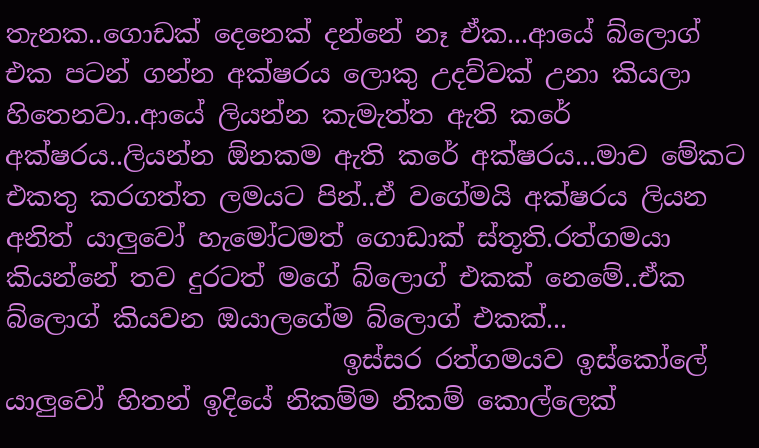තැනක..ගොඩක් දෙනෙක් දන්නේ නෑ ඒක...ආයේ බ්ලොග් එක පටන් ගන්න අක්ෂරය ලොකු උදව්වක් උනා කියලා හිතෙනවා..ආයේ ලියන්න කැමැත්ත ඇති කරේ අක්ෂරය..ලියන්න ඕනකම ඇති කරේ අක්ෂරය...මාව මේකට එකතු කරගත්ත ලමයට පින්..ඒ වගේමයි අක්ෂරය ලියන අනිත් යාලුවෝ හැමෝටමත් ගොඩාක් ස්තූති.රත්ගමයා කියන්නේ තව දුරටත් මගේ බ්ලොග් එකක් නෙමේ..ඒක බ්ලොග් කියවන ඔයාලගේම බ්ලොග් එකක්...
                          ඉස්සර රත්ගමයව ඉස්කෝලේ යාලුවෝ හිතන් ඉදියේ නිකම්ම නිකම් කොල්ලෙක්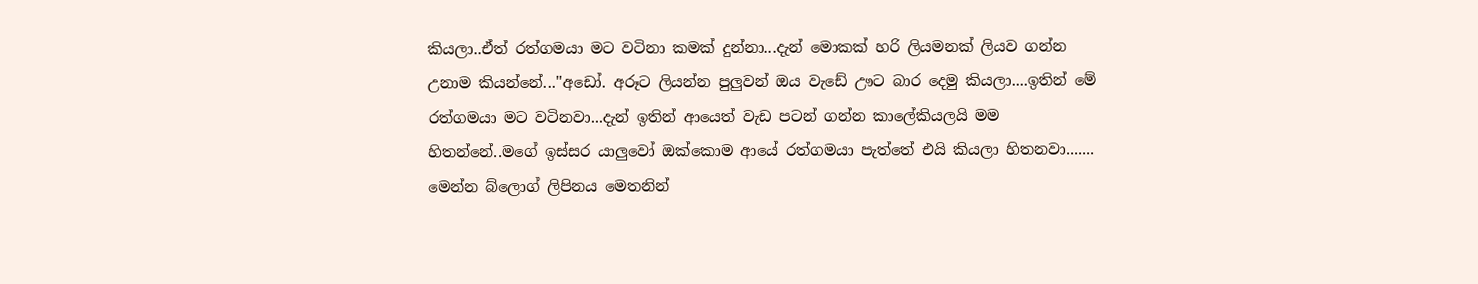කියලා..ඒත් රත්ගමයා මට වටිනා කමක් දුන්නා...දැන් මොකක් හරි ලියමනක් ලියව ගන්න උනාම කියන්නේ...''අඩෝ. අරූට ලියන්න පුලුවන් ඔය වැඩේ ඌට බාර දෙමු කියලා....ඉතින් මේ රත්ගමයා මට වටිනවා...දැන් ඉතින් ආයෙත් වැඩ පටන් ගන්න කාලේකියලයි මම හිතන්නේ..මගේ ඉස්සර යාලුවෝ ඔක්කොම ආයේ රත්ගමයා පැත්තේ එයි කියලා හිතනවා.......
මෙන්න බ්ලොග් ලිපිනය මෙතනින්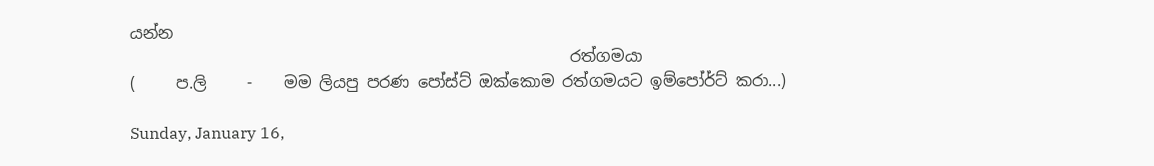යන්න
                                                       රත්ගමයා
(     ප.ලි     -    මම ලියපු පරණ පෝස්ට් ඔක්කොම රත්ගමයට ඉම්පෝර්ට් කරා...)

Sunday, January 16,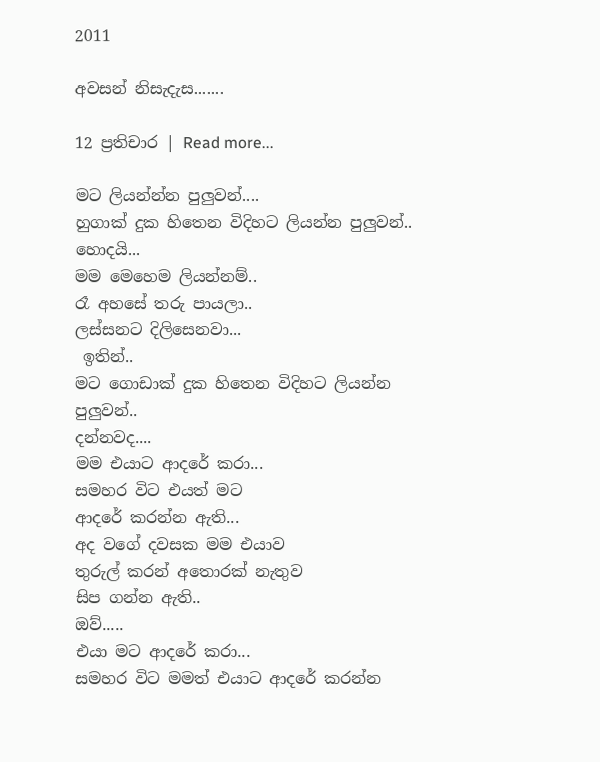2011

අවසන් නිසැදැස.......

12 ප්‍රතිචාර | Read more...

මට ලියන්න්න පුලුවන්....
හුගාක් දුක හිතෙන විදිහට ලියන්න පුලුවන්..
හොදයි...
මම මෙහෙම ලියන්නම්..
රෑ අහසේ තරු පායලා..
ලස්සනට දිලිසෙනවා...
 ඉතින්..
මට ගොඩාක් දුක හිතෙන විදිහට ලියන්න පුලුවන්..
දන්නවද....
මම එයාට ආදරේ කරා...
සමහර විට එයත් මට
ආදරේ කරන්න ඇති...
අද වගේ දවසක මම එයාව
තුරුල් කරන් අතොරක් නැතුව
සිප ගන්න ඇති..
ඔව්.....
එයා මට ආදරේ කරා...
සමහර විට මමත් එයාට ආදරේ කරන්න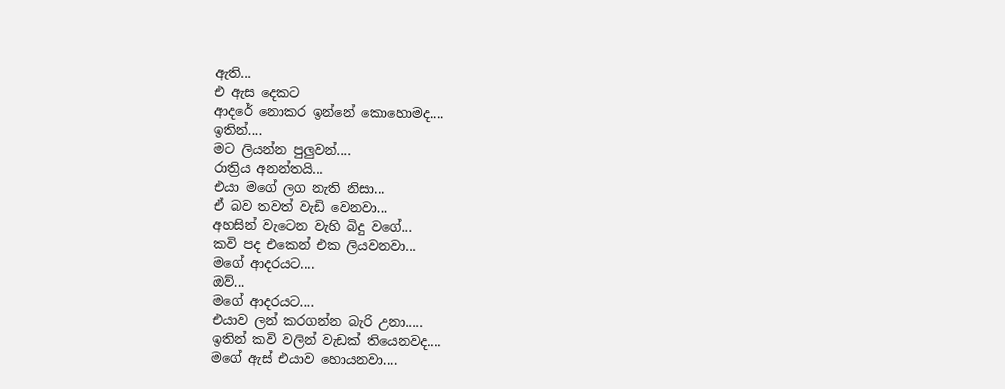ඇති...
එ ඇස දෙකට
ආදරේ නොකර ඉන්නේ කොහොමද....
ඉතින්....
මට ලියන්න පුලුවන්....
රාත්‍රිය අනන්තයි...
එයා මගේ ලග නැති නිසා...
ඒ බව තවත් වැඩි වෙනවා...
අහසින් වැටෙන වැහි බිදු වගේ...
කවි පද එකෙන් එක ලියවනවා...
මගේ ආදරයට....
ඔව්...
මගේ ආදරයට....
එයාව ලන් කරගන්න බැරි උනා.....
ඉතින් කවි වලින් වැඩක් තියෙනවද....
මගේ ඇස් එයාව හොයනවා....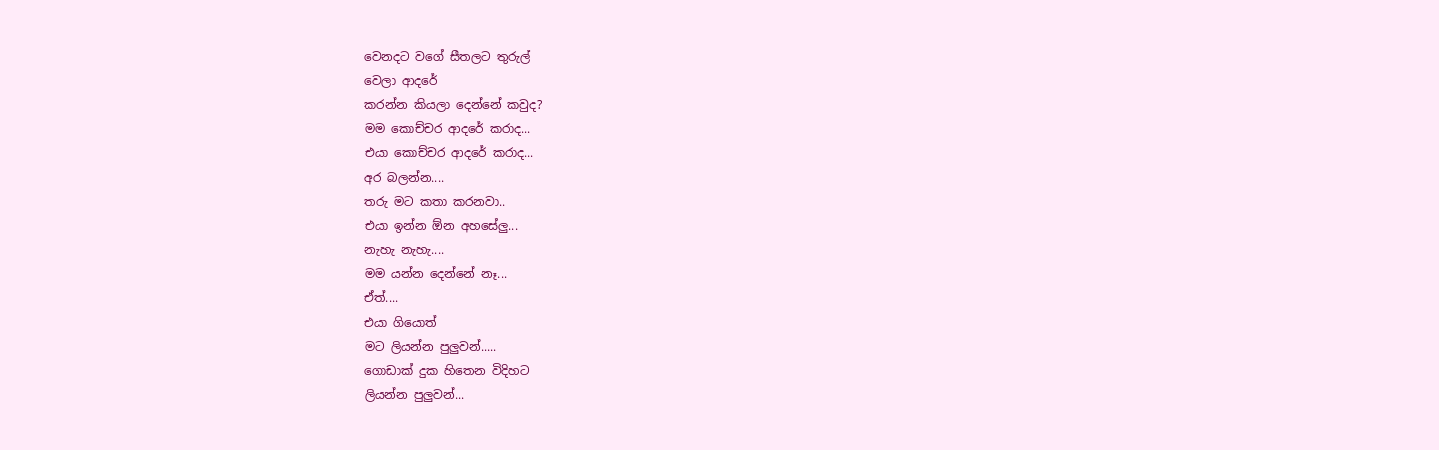වෙනදට වගේ සීතලට තුරුල්
වෙලා ආදරේ
කරන්න කියලා දෙන්නේ කවුද?
මම කොච්චර ආදරේ කරාද...
එයා කොච්චර ආදරේ කරාද...
අර බලන්න....
තරු මට කතා කරනවා..
එයා ඉන්න ඕන අහසේලු...
නැහැ නැහැ....
මම යන්න දෙන්නේ නෑ...
ඒත්....
එයා ගියොත්
මට ලියන්න පුලුවන්.....
ගොඩාක් දුක හිතෙන විදිහට
ලියන්න පුලුවන්...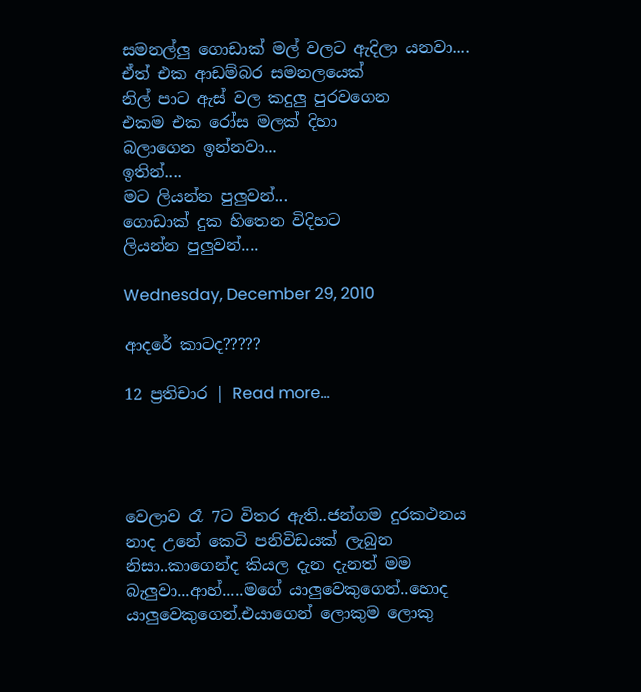සමනල්ලු ගොඩාක් මල් වලට ඇදිලා යනවා....
ඒත් එක ආඩම්බර සමනලයෙක්
නිල් පාට ඇස් වල කදුලු පුරවගෙන
එකම එක රෝස මලක් දිහා
බලාගෙන ඉන්නවා...
ඉතින්....
මට ලියන්න පුලුවන්...
ගොඩාක් දුක හිතෙන විදිහට
ලියන්න පුලුවන්....

Wednesday, December 29, 2010

ආදරේ කාටද?????

12 ප්‍රතිචාර | Read more...




වෙලාව රෑ 7ට විතර ඇති..ජන්ගම දුරකථනය නාද උනේ කෙටි පනිවිඩයක් ලැබුන නිසා..කාගෙන්ද කියල දැන දැනත් මම බැලුවා...ආහ්.....මගේ යාලුවෙකුගෙන්..හොද යාලුවෙකුගෙන්.එයාගෙන් ලොකුම ලොකු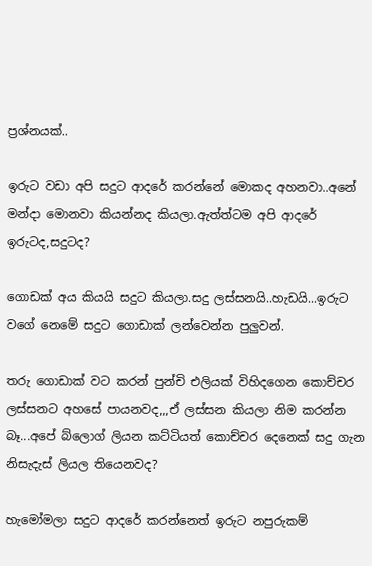ප්‍රශ්නයක්..

ඉරුට වඩා අපි සදුට ආදරේ කරන්නේ මොකද අහනවා..අනේ මන්දා මොනවා කියන්නද කියලා.ඇත්ත්ටම අපි ආදරේ ඉරුටද,සදුටද?

ගොඩක් අය කියයි සදුට කියලා.සදු ලස්සනයි..හැඩයි...ඉරුට වගේ නෙමේ සදුට ගොඩාක් ලන්වෙන්න පුලුවන්.

තරු ගොඩාක් වට කරන් පුන්චි එලියක් විහිදගෙන කොච්චර ලස්සනට අහසේ පායනවද,,,ඒ ලස්සන කියලා නිම කරන්න බෑ...අපේ බ්ලොග් ලියන කට්ටියත් කොච්චර දෙනෙක් සදු ගැන නිසැදැස් ලියල තියෙනවද?

හැමෝමලා සදුට ආදරේ කරන්නෙත් ඉරුට නපුරුකම්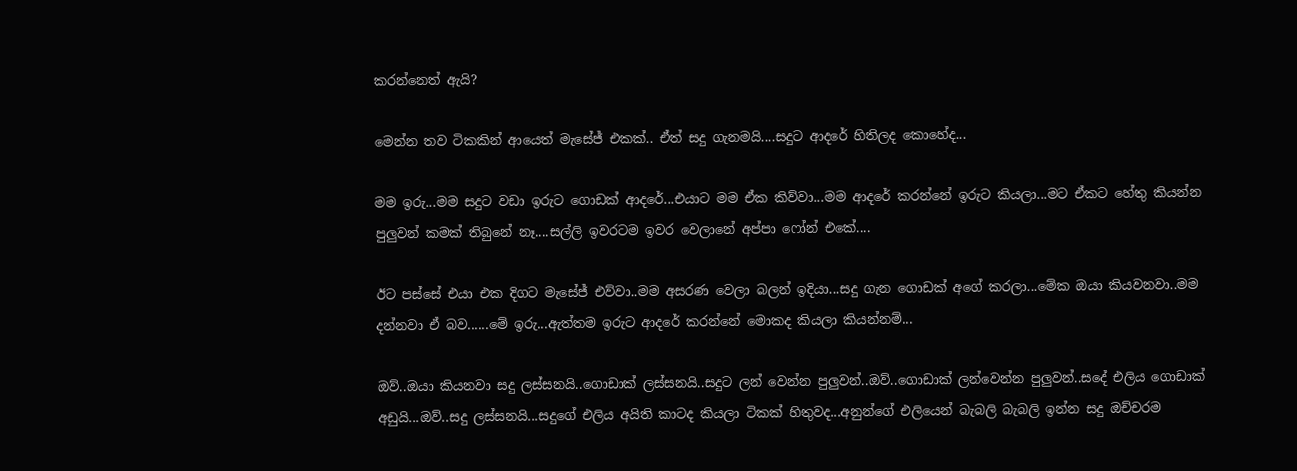කරන්නෙත් ඇයි?

මෙන්න තව ටිකකින් ආයෙත් මැසේජ් එකක්.. ඒත් සදු ගැනමයි....සදුට ආදරේ හිතිලද කොහේද...

මම ඉරු...මම සදුට වඩා ඉරුට ගොඩක් ආදරේ...එයාට මම ඒක කිව්වා...මම ආදරේ කරන්නේ ඉරුට කියලා...මට ඒකට හේතු කියන්න පුලුවන් කමක් තිබුනේ නෑ....සල්ලි ඉවරටම ඉවර වෙලානේ අප්පා ෆෝන් එකේ....

ඊට පස්සේ එයා එක දිගට මැසේජ් එව්වා..මම අසරණ වෙලා බලන් ඉදියා...සදු ගැන ගොඩක් අගේ කරලා...මේක ඔයා කියවනවා..මම දන්නවා ඒ බව......මේ ඉරු...ඇත්තම ඉරුට ආදරේ කරන්නේ මොකද කියලා කියන්නම්...

ඔව්..ඔයා කියනවා සදු ලස්සනයි..ගොඩාක් ලස්සනයි..සදුට ලන් වෙන්න පුලුවන්..ඔව්..ගොඩාක් ලන්වෙන්න පුලුවන්..සදේ එලිය ගොඩාක් අඩුයි...ඔව්..සදු ලස්සනයි...සදුගේ එලිය අයිති කාටද කියලා ටිකක් හිතුවද...අනුන්ගේ එලියෙන් බැබලි බැබලි ඉන්න සදු ඔච්චරම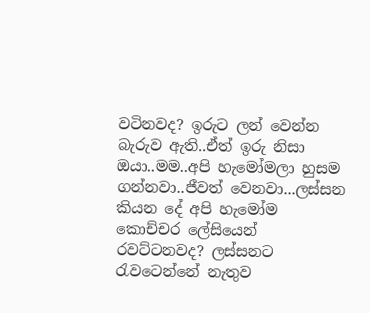වටිනවද? ඉරුට ලන් වෙන්න බැරුව ඇති..ඒත් ඉරු නිසා ඔයා..මම..අපි හැමෝමලා හුසම ගන්නවා..ජීවත් වෙනවා...ලස්සන කියන දේ අපි හැමෝම කොච්චර ලේසියෙන් රවට්ටනවද? ලස්සනට රැවටෙන්නේ නැතුව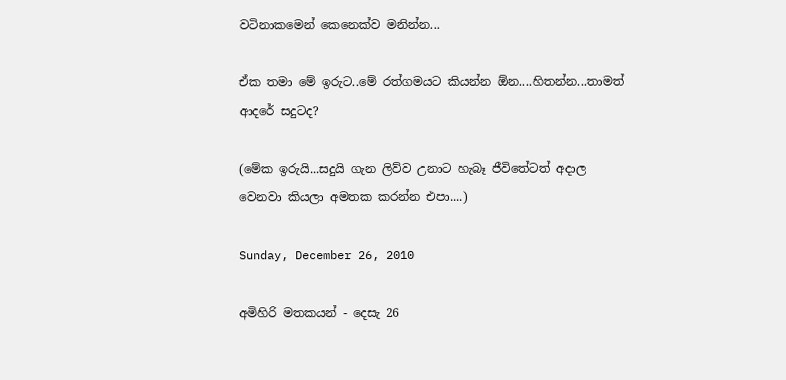වටිනාකමෙන් කෙනෙක්ව මනින්න...

ඒක තමා මේ ඉරුට..මේ රත්ගමයට කියන්න ඕන....හිතන්න...තාමත් ආදරේ සදුටද?

(මේක ඉරුයි...සදුයි ගැන ලිව්ව උනාට හැබෑ ජීවිතේටත් අදාල වෙනවා කියලා අමතක කරන්න එපා....)

Sunday, December 26, 2010

අමිහිරි මතකයන් - දෙසැ 26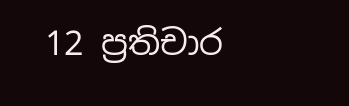12 ප්‍රතිචාර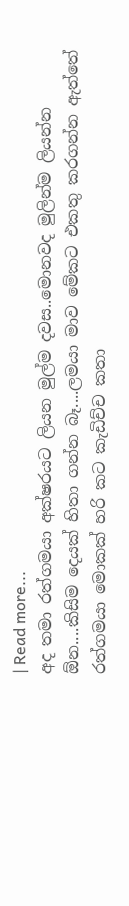| Read more...
අද තමා රත්ගමයා අක්ෂරයට ලියන මුල්ම දවස..මොනවද මුලින්ම ලියන්න ඕන....කිසිම දෙයක් හිතා ගන්න බෑ....ලමයා මාව මේකට එකතු කරගන්න ඇත්තේ රත්ගමයා මොකක් හරි කට කැඩිච්ච කතා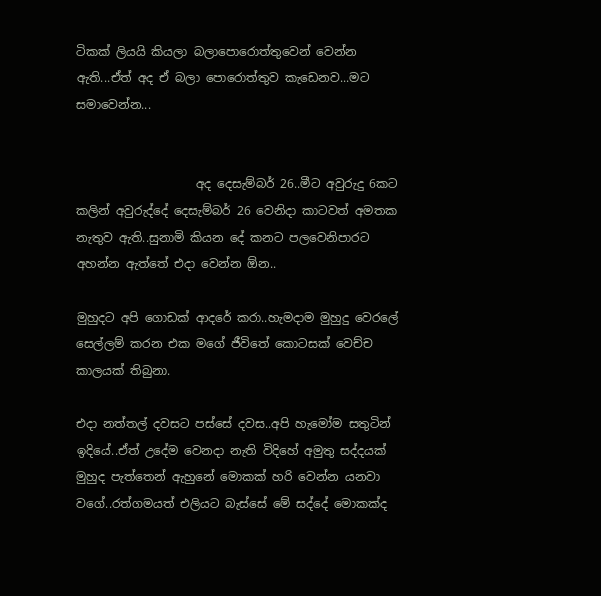ටිකක් ලියයි කියලා බලාපොරොත්තුවෙන් වෙන්න ඇති...ඒත් අද ඒ බලා පොරොත්තුව කැඩෙනව...මට සමාවෙන්න...


                    අද දෙසැම්බර් 26..මීට අවුරුදු 6කට කලින් අවුරුද්දේ දෙසැම්බර් 26 වෙනිදා කාටවත් අමතක නැතුව ඇති..සුනාමි කියන දේ කනට පලවෙනිපාරට අහන්න ඇත්තේ එදා වෙන්න ඕන..

මුහුදට අපි ගොඩක් ආදරේ කරා..හැමදාම මුහුදු වෙරලේ සෙල්ලම් කරන එක මගේ ජීවිතේ කොටසක් වෙච්ච කාලයක් තිබුනා.

එදා නත්තල් දවසට පස්සේ දවස..අපි හැමෝම සතුටින් ඉදියේ..ඒත් උදේම වෙනදා නැති විදිහේ අමුතු සද්දයක් මුහුද පැත්තෙන් ඇහුනේ මොකක් හරි වෙන්න යනවා වගේ..රත්ගමයත් එලියට බැස්සේ මේ සද්දේ මොකක්ද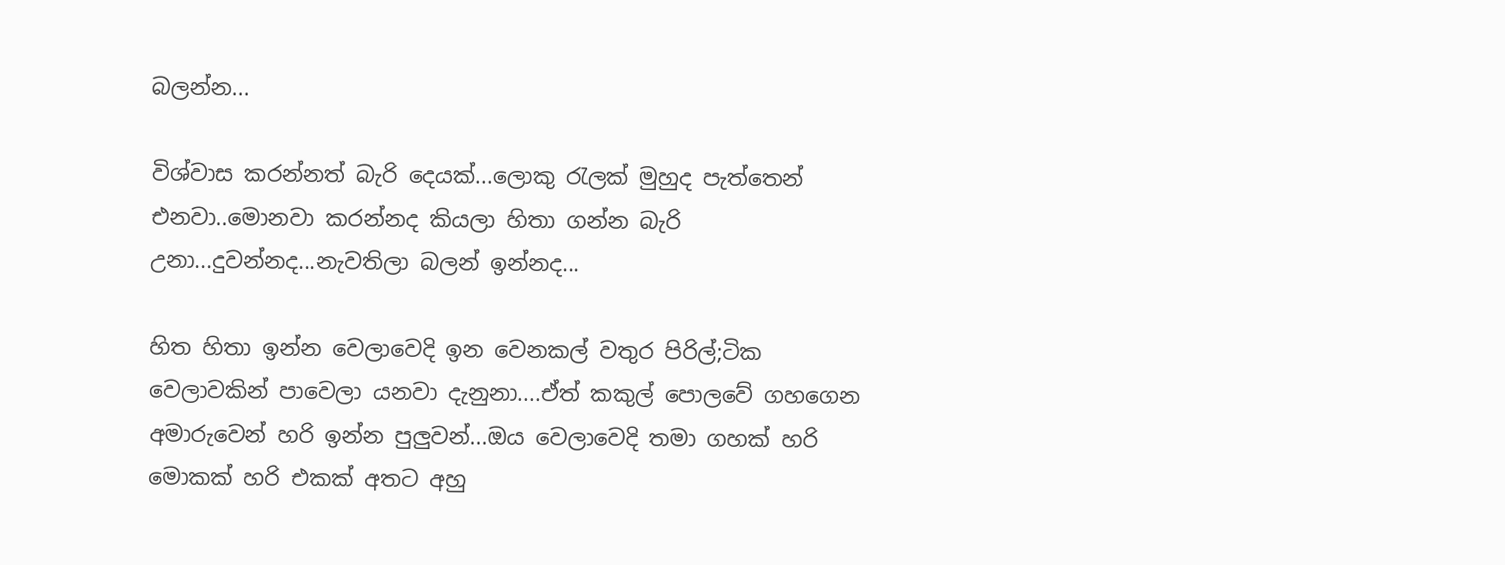බලන්න...

විශ්වාස කරන්නත් බැරි දෙයක්...ලොකු රැලක් මුහුද පැත්තෙන් එනවා..මොනවා කරන්නද කියලා හිතා ගන්න බැරි උනා...දුවන්නද...නැවතිලා බලන් ඉන්නද...

හිත හිතා ඉන්න වෙලාවෙදි ඉන වෙනකල් වතුර පිරිල්;ටික වෙලාවකින් පාවෙලා යනවා දැනුනා....ඒත් කකුල් පොලවේ ගහගෙන අමාරුවෙන් හරි ඉන්න පුලුවන්...ඔය වෙලාවෙදි තමා ගහක් හරි මොකක් හරි එකක් අතට අහු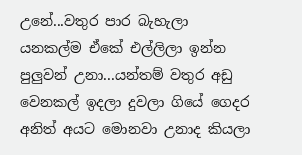උනේ...වතුර පාර බැහැලා යනකල්ම ඒකේ එල්ලිලා ඉන්න පුලුවන් උනා...යන්තම් වතුර අඩු වෙනකල් ඉදලා දුවලා ගියේ ගෙදර අනිත් අයට මොනවා උනාද කියලා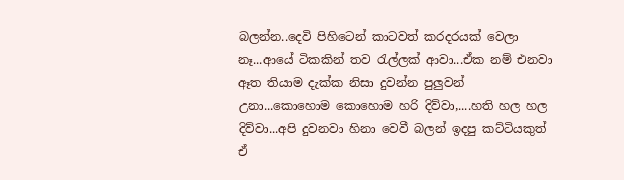බලන්න..දෙවි පිහිටෙන් කාටවත් කරදරයක් වෙලා නෑ...ආයේ ටිකකින් තව රැල්ලක් ආවා...ඒක නම් එනවා ඈත තියාම දැක්ක නිසා දුවන්න පුලුවන් උනා...කොහොම කොහොම හරි දිව්වා,....හති හල හල දිව්වා...අපි දුවනවා හිනා වෙවී බලන් ඉදපු කට්ටියකුත් ඒ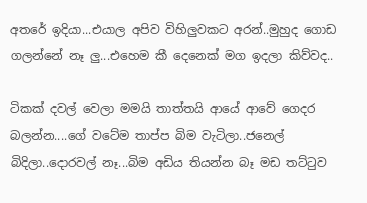අතරේ ඉදියා...එයාල අපිව විහිලුවකට අරන්..මුහුද ගොඩ ගලන්නේ නෑ ලු...එහෙම කී දෙනෙක් මග ඉදලා කිව්වද..

ටිකක් දවල් වෙලා මමයි තාත්තයි ආයේ ආවේ ගෙදර බලන්න....ගේ වටේම තාප්ප බිම වැටිලා..ජනෙල් බිදිලා..දොරවල් නෑ...බිම අඩිය තියන්න බෑ මඩ තට්ටුව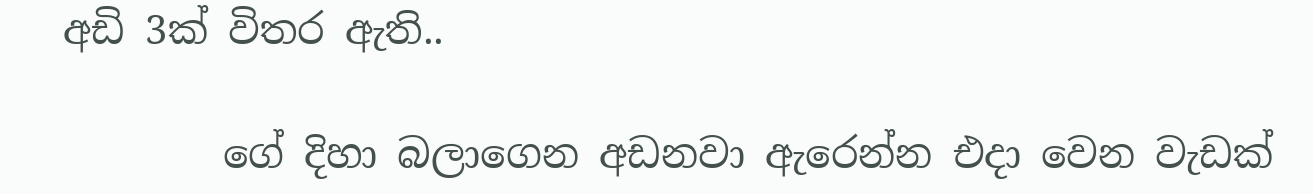අඩි 3ක් විතර ඇති..

        ගේ දිහා බලාගෙන අඩනවා ඇරෙන්න එදා වෙන වැඩක්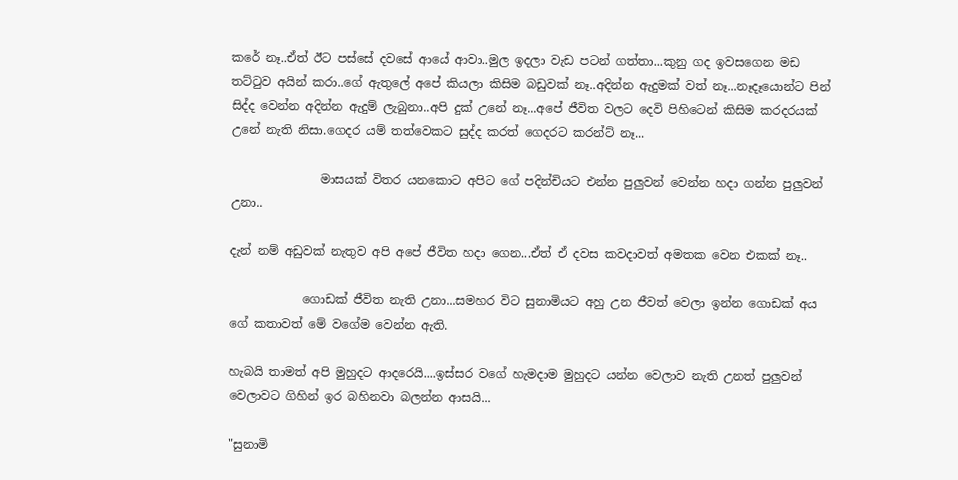කරේ නෑ..ඒත් ඊට පස්සේ දවසේ ආයේ ආවා..මුල ඉදලා වැඩ පටන් ගත්තා...කුනු ගද ඉවසගෙන මඩ තට්ටුව අයින් කරා..ගේ ඇතුලේ අපේ කියලා කිසිම බඩුවක් නෑ..අදින්න ඇදුමක් වත් නෑ...නෑදෑයොන්ට පින් සිද්ද වෙන්න අදින්න ඇදුම් ලැබුනා..අපි දුක් උනේ නෑ...අපේ ජීවිත වලට දෙවි පිහිටෙන් කිසිම කරදරයක් උනේ නැති නිසා.ගෙදර යම් තත්වෙකට සුද්ද කරත් ගෙදරට කරන්ට් නෑ...

               මාසයක් විතර යනකොට අපිට ගේ පදින්චියට එන්න පුලුවන් වෙන්න හදා ගන්න පුලුවන් උනා..

දැන් නම් අඩුවක් නැතුව අපි අපේ ජීවිත හදා ගෙන...ඒත් ඒ දවස කවදාවත් අමතක වෙන එකක් නෑ..

            ගොඩක් ජීවිත නැති උනා...සමහර විට සුනාමියට අහු උන ජීවත් වෙලා ඉන්න ගොඩක් අය ගේ කතාවත් මේ වගේම වෙන්න ඇති.

හැබයි තාමත් අපි මුහුදට ආදරෙයි....ඉස්සර වගේ හැමදාම මුහුදට යන්න වෙලාව නැති උනත් පුලුවන් වෙලාවට ගිහින් ඉර බහිනවා බලන්න ආසයි...

"සුනාමි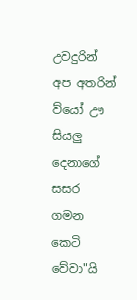උවදුරින් අප අතරින් ව්යෝ ඌ සියලු දෙනාගේ සසර ගමන කෙටි වේවා"යි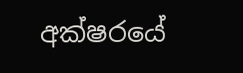අක්ෂර‍යේ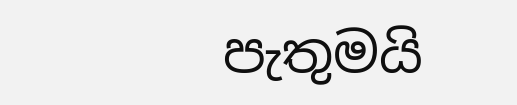පැතුමයි